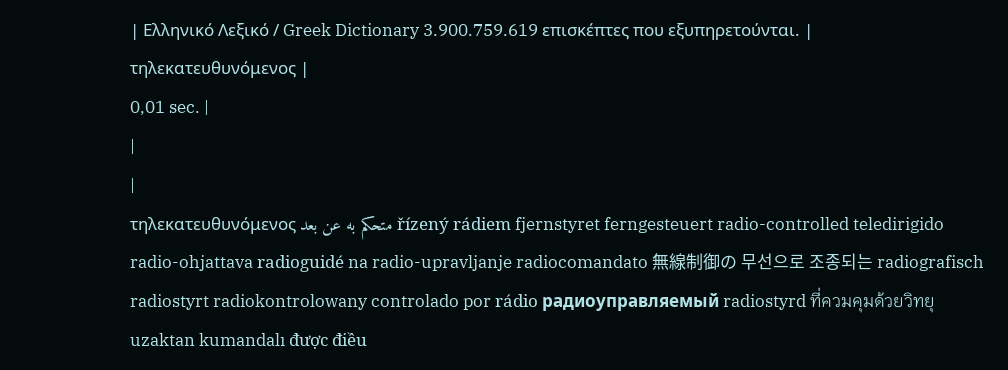| Ελληνικό Λεξικό / Greek Dictionary 3.900.759.619 επισκέπτες που εξυπηρετούνται. |
τηλεκατευθυνόμενος |
0,01 sec. |
|
|
τηλεκατευθυνόμενος متحكم به عن بعد řízený rádiem fjernstyret ferngesteuert radio-controlled teledirigido radio-ohjattava radioguidé na radio-upravljanje radiocomandato 無線制御の 무선으로 조종되는 radiografisch radiostyrt radiokontrolowany controlado por rádio радиоуправляемый radiostyrd ที่ควมคุมด้วยวิทยุ uzaktan kumandalı được điều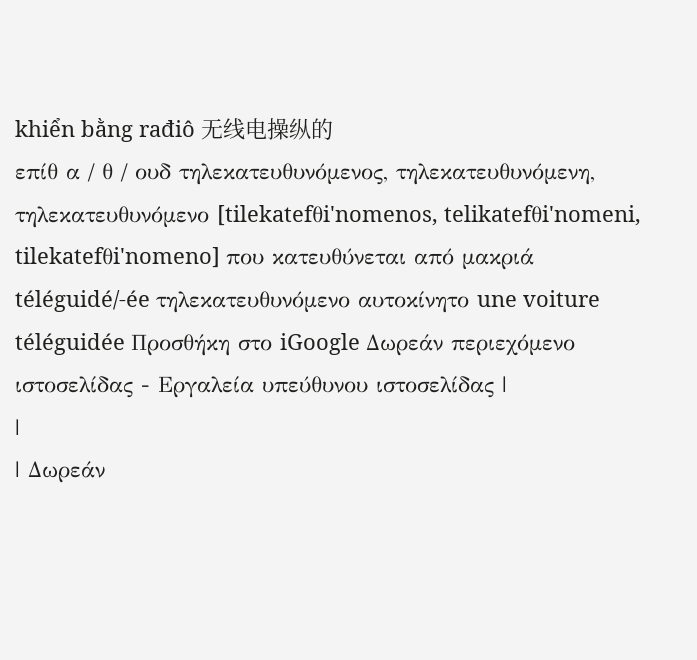khiển bằng rađiô 无线电操纵的
επίθ α / θ / ουδ τηλεκατευθυνόμενος, τηλεκατευθυνόμενη, τηλεκατευθυνόμενο [tilekatefθi'nomenos, telikatefθi'nomeni, tilekatefθi'nomeno] που κατευθύνεται από μακριά téléguidé/-ée τηλεκατευθυνόμενο αυτοκίνητο une voiture téléguidée Προσθήκη στο iGoogle Δωρεάν περιεχόμενο ιστοσελίδας - Εργαλεία υπεύθυνου ιστοσελίδας |
|
| Δωρεάν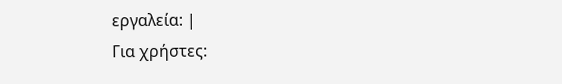εργαλεία: |
Για χρήστες: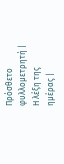Πρόσθετο φυλλομετρητή |
Η λέξη της ημέρας |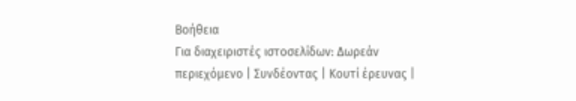Βοήθεια
Για διαχειριστές ιστοσελίδων: Δωρεάν περιεχόμενο | Συνδέοντας | Κουτί έρευνας |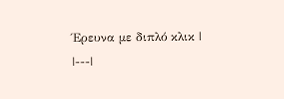Έρευνα με διπλό κλικ |
|---|